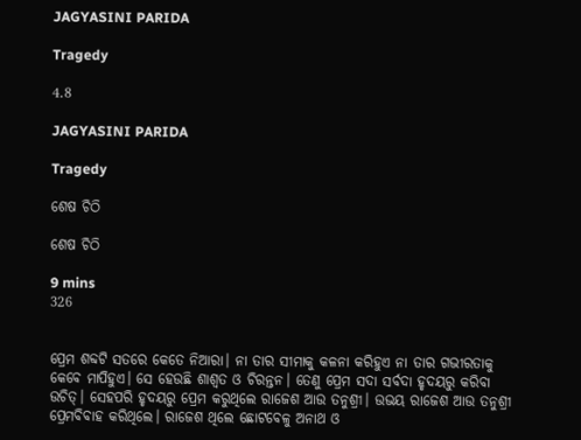JAGYASINI PARIDA

Tragedy

4.8

JAGYASINI PARIDA

Tragedy

ଶେଷ ଚିଠି

ଶେଷ ଚିଠି

9 mins
326


ପ୍ରେମ ଶବ୍ଦଟି ସତରେ କେତେ ନିଆରା। ନା ତାର ସୀମାକୁ କଳନା କରିହୁଏ ନା ତାର ଗଭୀରତାକୁ କେବେ ମାପିହୁଏ। ସେ ହେଉଛି ଶାଶ୍ୱତ ଓ ଚିରନ୍ତନ। ତେଣୁ ପ୍ରେମ ସଦା ସର୍ବଦା ହୃଦୟରୁ କରିବା ଉଚିତ୍। ସେହପରି ହୃଦୟରୁ ପ୍ରେମ କରୁଥିଲେ ରାଜେଶ ଆଉ ତନୁଶ୍ରୀ। ଉଭୟ ରାଜେଶ ଆଉ ତନୁଶ୍ରୀ ପ୍ରେମବିବାହ କରିଥିଲେ। ରାଜେଶ ଥିଲେ ଛୋଟବେଳୁ ଅନାଥ ଓ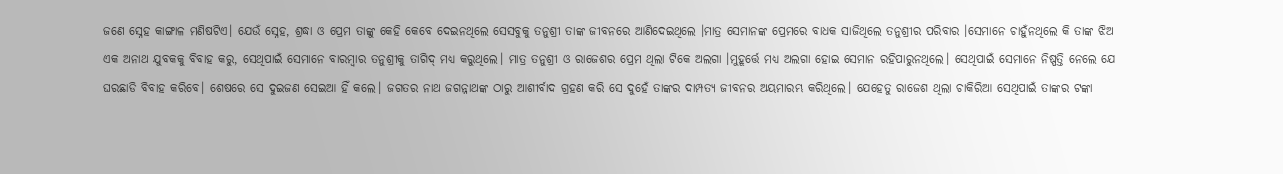ଜଣେ ସ୍ନେହ କାଙ୍ଗାଳ ମଣିଷଟିଏ। ଯେଉଁ ସ୍ନେହ, ଶ୍ରଦ୍ଧା ଓ ପ୍ରେମ ତାଙ୍କୁ କେହି କେବେ ଦେଇନଥିଲେ ସେସବୁକୁ ତନୁଶ୍ରୀ ତାଙ୍କ ଜୀବନରେ ଆଣିଦେଇଥିଲେ ।ମାତ୍ର ସେମାନଙ୍କ ପ୍ରେମରେ ବାଧକ ସାଜିଥିଲେ ତନୁଶ୍ରୀର ପରିବାର ।ସେମାନେ ଚାହୁଁନଥିଲେ କି ତାଙ୍କ ଝିଅ ଏକ ଅନାଥ ଯୁବକକୁ ବିବାହ କରୁ, ସେଥିପାଇଁ ସେମାନେ ବାରମ୍ବାର ତନୁଶ୍ରୀକୁ ତାଗିଦ୍ ମଧ୍ଯ କରୁଥିଲେ। ମାତ୍ର ତନୁଶ୍ରୀ ଓ ରାଜେଶର ପ୍ରେମ ଥିଲା ଟିକେ ଅଲଗା ।ମୁହୂର୍ତ୍ତେ ମଧ୍ଯ ଅଲଗା ହୋଇ ସେମାନ ରହିପାରୁନଥିଲେ। ସେଥିପାଇଁ ସେମାନେ ନିଷ୍ପତ୍ତି ନେଲେ ଯେ ଘରଛାଡି ବିବାହ କରିବେ। ଶେଷରେ ସେ ଦୁଇଜଣ ସେଇଆ ହିଁ କଲେ। ଜଗତର ନାଥ ଜଗନ୍ନାଥଙ୍କ ଠାରୁ ଆଶୀର୍ବାଦ ଗ୍ରହଣ କରି ସେ ଦୁହେଁ ତାଙ୍କର ଦାମ୍ପତ୍ୟ ଜୀବନର ଅୟମାରମ୍ଭ କରିଥିଲେ। ଯେହେତୁ ରାଜେଶ ଥିଲା ଚାକିରିଆ ସେଥିପାଇଁ ତାଙ୍କର ଟଙ୍କା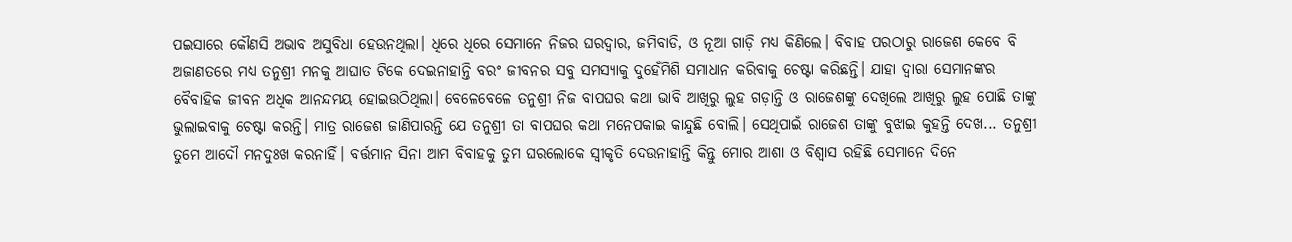ପଇସାରେ କୌଣସି ଅଭାବ ଅସୁବିଧା ହେଉନଥିଲା। ଧିରେ ଧିରେ ସେମାନେ ନିଜର ଘରଦ୍ବାର, ଜମିବାଡି, ଓ ନୂଆ ଗାଡ଼ି ମଧ୍ଯ କିଣିଲେ। ବିବାହ ପରଠାରୁ ରାଜେଶ କେବେ ବି ଅଜାଣତରେ ମଧ୍ଯ ତନୁଶ୍ରୀ ମନକୁ ଆଘାତ ଟିକେ ଦେଇନାହାନ୍ତି ବରଂ ଜୀବନର ସବୁ ସମସ୍ୟାକୁ ଦୁହେଁମିଶି ସମାଧାନ କରିବାକୁ ଚେଷ୍ଟା କରିଛନ୍ତି। ଯାହା ଦ୍ୱାରା ସେମାନଙ୍କର ବୈବାହିକ ଜୀବନ ଅଧିକ ଆନନ୍ଦମୟ ହୋଇଉଠିଥିଲା। ବେଳେବେଳେ ତନୁଶ୍ରୀ ନିଜ ବାପଘର କଥା ଭାବି ଆଖିରୁ ଲୁହ ଗଡ଼ାନ୍ତି ଓ ରାଜେଶଙ୍କୁ ଦେଖିଲେ ଆଖିରୁ ଲୁହ ପୋଛି ତାଙ୍କୁ ଭୁଲାଇବାକୁ ଚେଷ୍ଟା କରନ୍ତି। ମାତ୍ର ରାଜେଶ ଜାଣିପାରନ୍ତି ଯେ ତନୁଶ୍ରୀ ତା ବାପଘର କଥା ମନେପକାଇ କାନ୍ଦୁଛି ବୋଲି। ସେଥିପାଇଁ ରାଜେଶ ତାଙ୍କୁ ବୁଝାଇ କୁହନ୍ତି ଦେଖ... ତନୁଶ୍ରୀ ତୁମେ ଆଦୌ ମନଦୁଃଖ କରନାହିଁ। ବର୍ତ୍ତମାନ ସିନା ଆମ ବିବାହକୁ ତୁମ ଘରଲୋକେ ସ୍ବୀକୃତି ଦେଉନାହାନ୍ତି କିନ୍ତୁ ମୋର ଆଶା ଓ ବିଶ୍ବାସ ରହିଛି ସେମାନେ ଦିନେ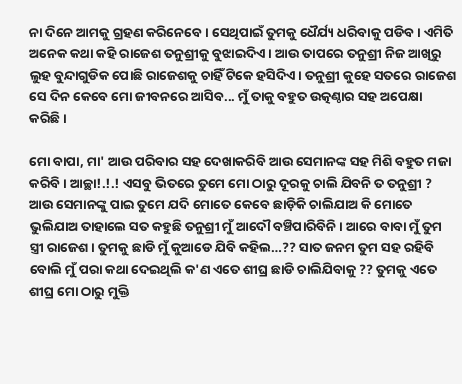ନା ଦିନେ ଆମକୁ ଗ୍ରହଣ କରିନେବେ। ସେଥିପାଇଁ ତୁମକୁ ଧୈର୍ଯ୍ୟ ଧରିବାକୁ ପଡିବ। ଏମିତି ଅନେକ କଥା କହି ରାଜେଶ ତନୁଶ୍ରୀକୁ ବୁଝାଇଦିଏ। ଆଉ ତାପରେ ତନୁଶ୍ରୀ ନିଜ ଆଖିରୁ ଲୁହ ବୁନ୍ଦାଗୁଡିକ ପୋଛି ରାଜେଶକୁ ଚାହିଁ ଟିକେ ହସିଦିଏ। ତନୁଶ୍ରୀ କୁହେ ସତରେ ରାଜେଶ ସେ ଦିନ କେବେ ମୋ ଜୀବନରେ ଆସିବ... ମୁଁ ତାକୁ ବହୁତ ଉତ୍କଣ୍ଠାର ସହ ଅପେକ୍ଷା କରିଛି।

ମୋ ବାପା, ମା' ଆଉ ପରିବାର ସହ ଦେଖାକରିବି ଆଉ ସେମାନଙ୍କ ସହ ମିଶି ବହୁତ ମଜା କରିବି। ଆଚ୍ଛା!.!.! ଏସବୁ ଭିତରେ ତୁମେ ମୋ ଠାରୁ ଦୂରକୁ ଚାଲି ଯିବନି ତ ତନୁଶ୍ରୀ ? ଆଉ ସେମାନଙ୍କୁ ପାଇ ତୁମେ ଯଦି ମୋତେ କେବେ ଛାଡ଼ିକି ଚାଲିଯାଅ କି ମୋତେ ଭୁଲିଯାଅ ତାହାଲେ ସତ କହୁଛି ତନୁଶ୍ରୀ ମୁଁ ଆଦୌ ବଞ୍ଚିପାରିବିନି। ଆରେ ବାବା ମୁଁ ତୁମ ସ୍ତ୍ରୀ ରାଜେଶ। ତୁମକୁ ଛାଡି ମୁଁ କୁଆଡେ ଯିବି କହିଲ…?? ସାତ ଜନମ ତୁମ ସହ ରହିବି ବୋଲି ମୁଁ ପରା କଥା ଦେଇଥିଲି କ'ଣ ଏତେ ଶୀଘ୍ର ଛାଡି ଚାଲିଯିବାକୁ ?? ତୁମକୁ ଏତେ ଶୀଘ୍ର ମୋ ଠାରୁ ମୁକ୍ତି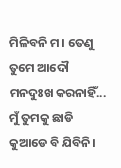ମିଳିବନି ମ। ତେଣୁ ତୁମେ ଆଦୌ ମନଦୁଃଖ କରନାହିଁ... ମୁଁ ତୁମକୁ ଛାଡି କୁଆଡେ ବି ଯିବିନି।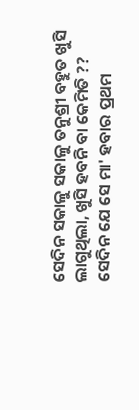ସେଦିନ ସକାଳୁ ସକାଳୁ ତନୁଶ୍ରୀ ବହୁତ ଖୁସି ଲାଗୁଥିଲା, ଖୁସି ହବନି ବା କେମିତି ?? ସେଦିନ ଯେ ସେ ମା' ହବାର ପ୍ରଥମ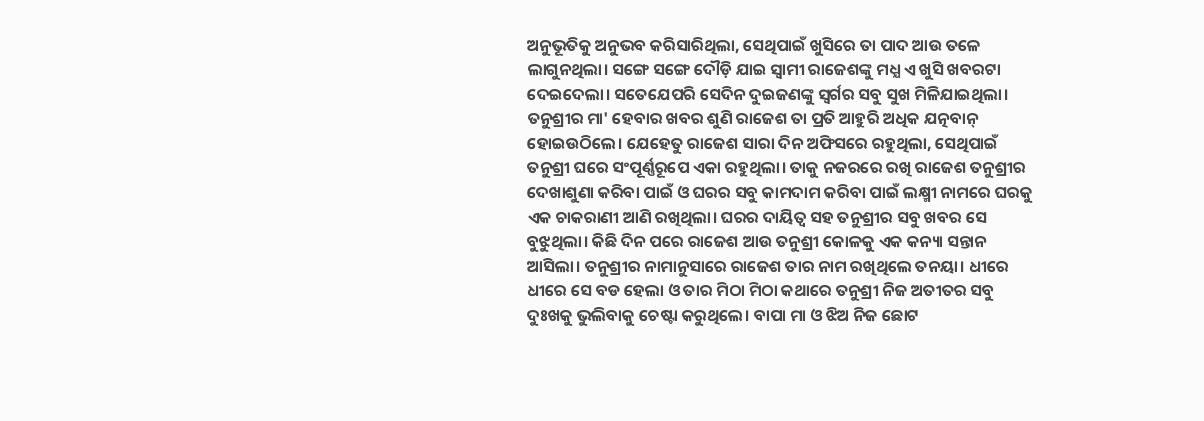ଅନୁଭୂତିକୁ ଅନୁଭବ କରିସାରିଥିଲା, ସେଥିପାଇଁ ଖୁସିରେ ତା ପାଦ ଆଉ ତଳେ ଲାଗୁନଥିଲା। ସଙ୍ଗେ ସଙ୍ଗେ ଦୌଡ଼ି ଯାଇ ସ୍ଵାମୀ ରାଜେଶଙ୍କୁ ମଧ୍ଯ ଏ ଖୁସି ଖବରଟା ଦେଇଦେଲା। ସତେଯେପରି ସେଦିନ ଦୁଇଜଣଙ୍କୁ ସ୍ଵର୍ଗର ସବୁ ସୁଖ ମିଳିଯାଇଥିଲା। ତନୁଶ୍ରୀର ମା' ହେବାର ଖବର ଶୁଣି ରାଜେଶ ତା ପ୍ରତି ଆହୁରି ଅଧିକ ଯତ୍ନବାନ୍ ହୋଇଉଠିଲେ। ଯେହେତୁ ରାଜେଶ ସାରା ଦିନ ଅଫିସରେ ରହୁଥିଲା, ସେଥିପାଇଁ ତନୁଶ୍ରୀ ଘରେ ସଂପୂର୍ଣ୍ଣରୂପେ ଏକା ରହୁଥିଲା। ତାକୁ ନଜରରେ ରଖି ରାଜେଶ ତନୁଶ୍ରୀର ଦେଖାଶୁଣା କରିବା ପାଇଁ ଓ ଘରର ସବୁ କାମଦାମ କରିବା ପାଇଁ ଲକ୍ଷ୍ମୀ ନାମରେ ଘରକୁ ଏକ ଚାକରାଣୀ ଆଣି ରଖିଥିଲା। ଘରର ଦାୟିତ୍ବ ସହ ତନୁଶ୍ରୀର ସବୁ ଖବର ସେ ବୁଝୁଥିଲା। କିଛି ଦିନ ପରେ ରାଜେଶ ଆଉ ତନୁଶ୍ରୀ କୋଳକୁ ଏକ କନ୍ୟା ସନ୍ତାନ ଆସିଲା। ତନୁଶ୍ରୀର ନାମାନୁସାରେ ରାଜେଶ ତାର ନାମ ରଖିଥିଲେ ତନୟା। ଧୀରେ ଧୀରେ ସେ ବଡ ହେଲା ଓ ତାର ମିଠା ମିଠା କଥାରେ ତନୁଶ୍ରୀ ନିଜ ଅତୀତର ସବୁ ଦୁଃଖକୁ ଭୁଲିବାକୁ ଚେଷ୍ଟା କରୁଥିଲେ। ବାପା ମା ଓ ଝିଅ ନିଜ ଛୋଟ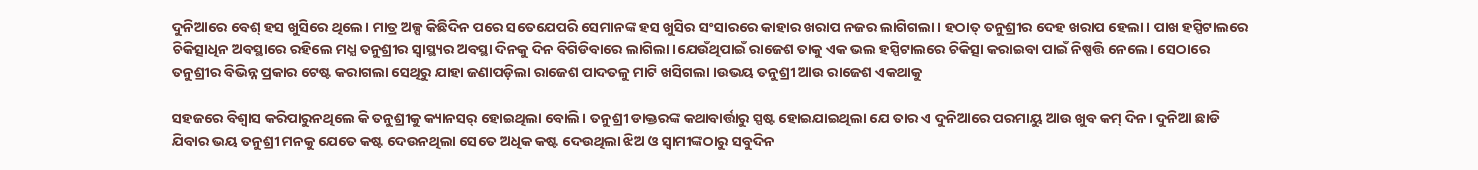ଦୁନିଆରେ ବେଶ୍ ହସ ଖୁସିରେ ଥିଲେ। ମାତ୍ର ଅଳ୍ପ କିଛିଦିନ ପରେ ସତେଯେପରି ସେମାନଙ୍କ ହସ ଖୁସିର ସଂସାରରେ କାହାର ଖରାପ ନଜର ଲାଗିଗଲା। ହଠାତ୍ ତନୁଶ୍ରୀର ଦେହ ଖରାପ ହେଲା। ପାଖ ହସ୍ପିଟାଲରେ ଚିକିତ୍ସାଧିନ ଅବସ୍ଥାରେ ରହିଲେ ମଧ୍ଯ ତନୁଶ୍ରୀର ସ୍ଵାସ୍ଥ୍ୟର ଅବସ୍ଥା ଦିନକୁ ଦିନ ବିଗିଡିବାରେ ଲାଗିଲା।ଯେଉଁଥିପାଇଁ ରାଜେଶ ତାକୁ ଏକ ଭଲ ହସ୍ପିଟାଲରେ ଚିକିତ୍ସା କରାଇବା ପାଇଁ ନିଷ୍ପତ୍ତି ନେଲେ। ସେଠାରେ ତନୁଶ୍ରୀର ବିଭିନ୍ନ ପ୍ରକାର ଟେଷ୍ଟ କରାଗଲା ସେଥିରୁ ଯାହା ଜଣାପଡ଼ିଲା ରାଜେଶ ପାଦତଳୁ ମାଟି ଖସିଗଲା ।ଉଭୟ ତନୁଶ୍ରୀ ଆଉ ରାଜେଶ ଏକଥାକୁ

ସହଜରେ ବିଶ୍ବାସ କରିପାରୁନଥିଲେ କି ତନୁଶ୍ରୀକୁ କ୍ୟାନସର୍ ହୋଇଥିଲା ବୋଲି। ତନୁଶ୍ରୀ ଡାକ୍ତରଙ୍କ କଥାବାର୍ତ୍ତାରୁ ସ୍ପଷ୍ଟ ହୋଇଯାଇଥିଲା ଯେ ତାର ଏ ଦୁନିଆରେ ପରମାୟୁ ଆଉ ଖୁବ କମ୍ ଦିନ। ଦୁନିଆ ଛାଡି ଯିବାର ଭୟ ତନୁଶ୍ରୀ ମନକୁ ଯେତେ କଷ୍ଟ ଦେଉନଥିଲା ସେତେ ଅଧିକ କଷ୍ଟ ଦେଉଥିଲା ଝିଅ ଓ ସ୍ଵାମୀଙ୍କଠାରୁ ସବୁଦିନ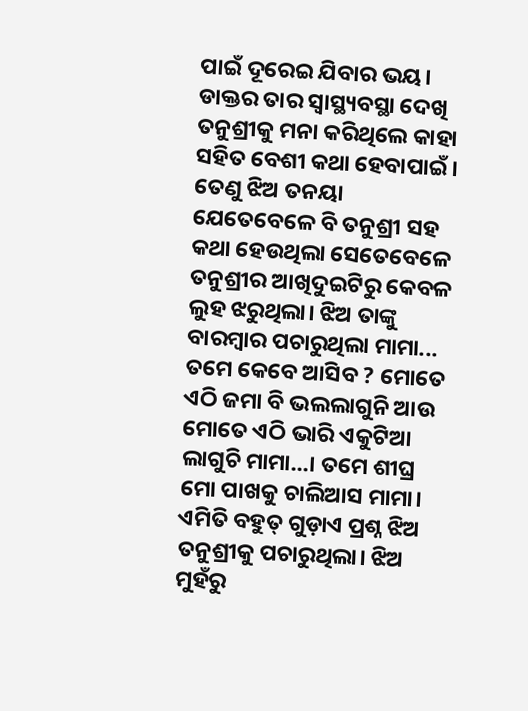ପାଇଁ ଦୂରେଇ ଯିବାର ଭୟ। ଡାକ୍ତର ତାର ସ୍ୱାସ୍ଥ୍ୟବସ୍ଥା ଦେଖି ତନୁଶ୍ରୀକୁ ମନା କରିଥିଲେ କାହା ସହିତ ବେଶୀ କଥା ହେବାପାଇଁ। ତେଣୁ ଝିଅ ତନୟା ଯେତେବେଳେ ବି ତନୁଶ୍ରୀ ସହ କଥା ହେଉଥିଲା ସେତେବେଳେ ତନୁଶ୍ରୀର ଆଖିଦୁଇଟିରୁ କେବଳ ଲୁହ ଝରୁଥିଲା। ଝିଅ ତାଙ୍କୁ ବାରମ୍ବାର ପଚାରୁଥିଲା ମାମା... ତମେ କେବେ ଆସିବ ? ମୋତେ ଏଠି ଜମା ବି ଭଲଲାଗୁନି ଆଉ ମୋତେ ଏଠି ଭାରି ଏକୁଟିଆ ଲାଗୁଚି ମାମା...। ତମେ ଶୀଘ୍ର ମୋ ପାଖକୁ ଚାଲିଆସ ମାମା। ଏମିତି ବହୁତ୍ ଗୁଡ଼ାଏ ପ୍ରଶ୍ନ ଝିଅ ତନୁଶ୍ରୀକୁ ପଚାରୁଥିଲା। ଝିଅ ମୁହଁରୁ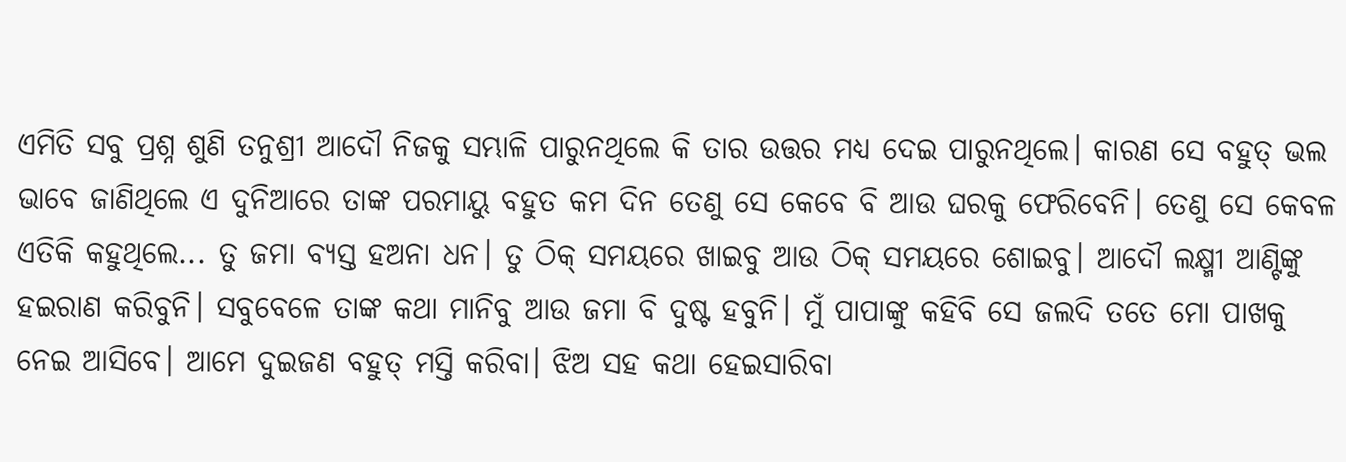ଏମିତି ସବୁ ପ୍ରଶ୍ନ ଶୁଣି ତନୁଶ୍ରୀ ଆଦୌ ନିଜକୁ ସମ୍ଭାଳି ପାରୁନଥିଲେ କି ତାର ଉତ୍ତର ମଧ୍ଯ ଦେଇ ପାରୁନଥିଲେ। କାରଣ ସେ ବହୁତ୍ ଭଲ ଭାବେ ଜାଣିଥିଲେ ଏ ଦୁନିଆରେ ତାଙ୍କ ପରମାୟୁ ବହୁତ କମ ଦିନ ତେଣୁ ସେ କେବେ ବି ଆଉ ଘରକୁ ଫେରିବେନି। ତେଣୁ ସେ କେବଳ ଏତିକି କହୁଥିଲେ... ତୁ ଜମା ବ୍ୟସ୍ତ ହଅନା ଧନ। ତୁ ଠିକ୍ ସମୟରେ ଖାଇବୁ ଆଉ ଠିକ୍ ସମୟରେ ଶୋଇବୁ। ଆଦୌ ଲକ୍ଷ୍ମୀ ଆଣ୍ଟିଙ୍କୁ ହଇରାଣ କରିବୁନି। ସବୁବେଳେ ତାଙ୍କ କଥା ମାନିବୁ ଆଉ ଜମା ବି ଦୁଷ୍ଟ ହବୁନି। ମୁଁ ପାପାଙ୍କୁ କହିବି ସେ ଜଲଦି ତତେ ମୋ ପାଖକୁ ନେଇ ଆସିବେ। ଆମେ ଦୁଇଜଣ ବହୁତ୍ ମସ୍ତି କରିବା। ଝିଅ ସହ କଥା ହେଇସାରିବା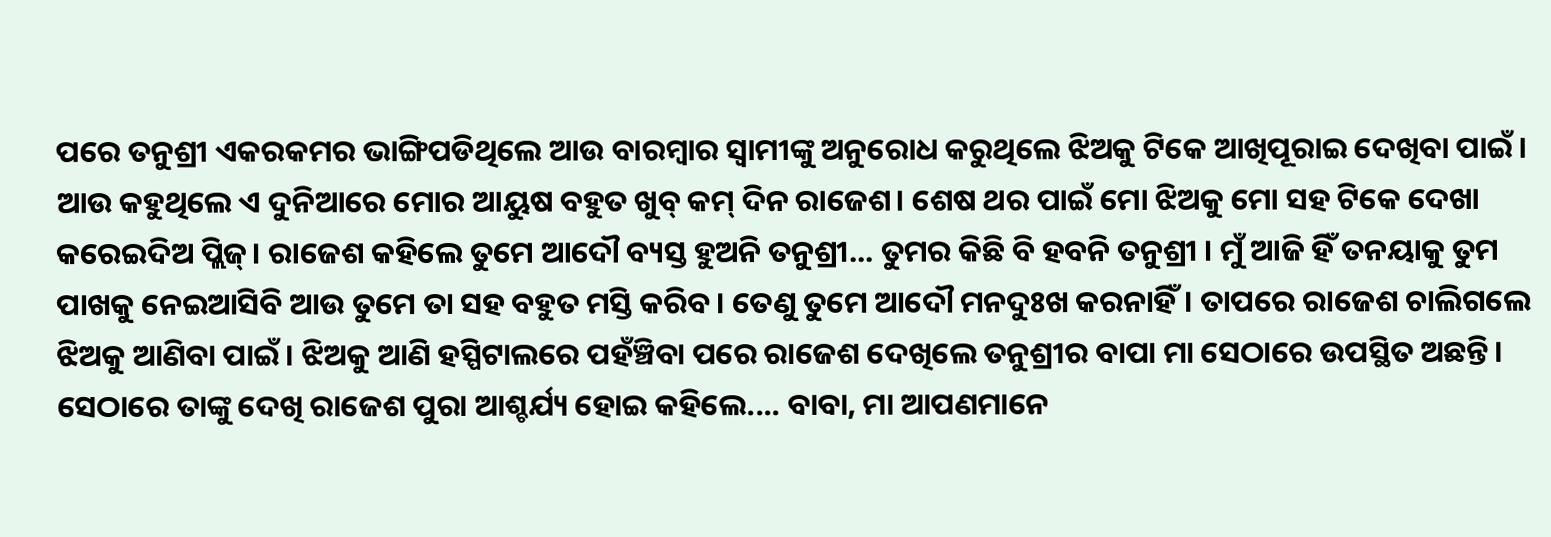ପରେ ତନୁଶ୍ରୀ ଏକରକମର ଭାଙ୍ଗିପଡିଥିଲେ ଆଉ ବାରମ୍ବାର ସ୍ୱାମୀଙ୍କୁ ଅନୁରୋଧ କରୁଥିଲେ ଝିଅକୁ ଟିକେ ଆଖିପୂରାଇ ଦେଖିବା ପାଇଁ। ଆଉ କହୁଥିଲେ ଏ ଦୁନିଆରେ ମୋର ଆୟୁଷ ବହୁତ ଖୁବ୍ କମ୍ ଦିନ ରାଜେଶ। ଶେଷ ଥର ପାଇଁ ମୋ ଝିଅକୁ ମୋ ସହ ଟିକେ ଦେଖା କରେଇଦିଅ ପ୍ଲିଜ୍। ରାଜେଶ କହିଲେ ତୁମେ ଆଦୌ ବ୍ୟସ୍ତ ହୁଅନି ତନୁଶ୍ରୀ... ତୁମର କିଛି ବି ହବନି ତନୁଶ୍ରୀ । ମୁଁ ଆଜି ହିଁ ତନୟାକୁ ତୁମ ପାଖକୁ ନେଇଆସିବି ଆଉ ତୁମେ ତା ସହ ବହୁତ ମସ୍ତି କରିବ। ତେଣୁ ତୁମେ ଆଦୌ ମନଦୁଃଖ କରନାହିଁ। ତାପରେ ରାଜେଶ ଚାଲିଗଲେ ଝିଅକୁ ଆଣିବା ପାଇଁ। ଝିଅକୁ ଆଣି ହସ୍ପିଟାଲରେ ପହଁଞ୍ଚିବା ପରେ ରାଜେଶ ଦେଖିଲେ ତନୁଶ୍ରୀର ବାପା ମା ସେଠାରେ ଉପସ୍ଥିତ ଅଛନ୍ତି। ସେଠାରେ ତାଙ୍କୁ ଦେଖି ରାଜେଶ ପୁରା ଆଶ୍ଚର୍ଯ୍ୟ ହୋଇ କହିଲେ.... ବାବା, ମା ଆପଣମାନେ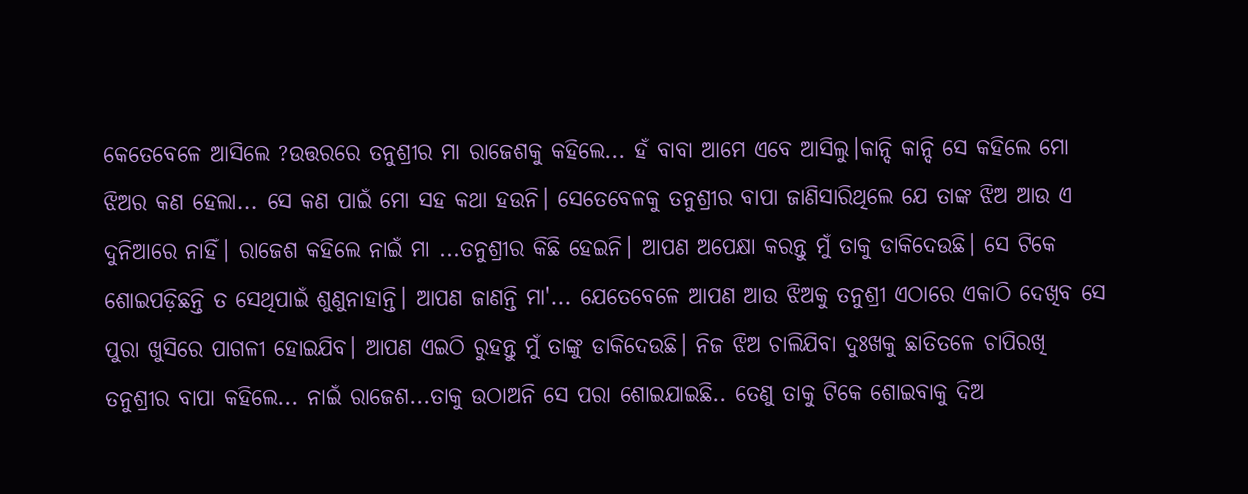କେତେବେଳେ ଆସିଲେ ?ଉତ୍ତରରେ ତନୁଶ୍ରୀର ମା ରାଜେଶକୁ କହିଲେ... ହଁ ବାବା ଆମେ ଏବେ ଆସିଲୁ।କାନ୍ଦି କାନ୍ଦି ସେ କହିଲେ ମୋ ଝିଅର କଣ ହେଲା... ସେ କଣ ପାଇଁ ମୋ ସହ କଥା ହଉନି। ସେତେବେଳକୁ ତନୁଶ୍ରୀର ବାପା ଜାଣିସାରିଥିଲେ ଯେ ତାଙ୍କ ଝିଅ ଆଉ ଏ ଦୁନିଆରେ ନାହିଁ। ରାଜେଶ କହିଲେ ନାଇଁ ମା ...ତନୁଶ୍ରୀର କିଛି ହେଇନି। ଆପଣ ଅପେକ୍ଷା କରନ୍ତୁ ମୁଁ ତାକୁ ଡାକିଦେଉଛି। ସେ ଟିକେ ଶୋଇପଡ଼ିଛନ୍ତି ତ ସେଥିପାଇଁ ଶୁଣୁନାହାନ୍ତି। ଆପଣ ଜାଣନ୍ତି ମା'... ଯେତେବେଳେ ଆପଣ ଆଉ ଝିଅକୁ ତନୁଶ୍ରୀ ଏଠାରେ ଏକାଠି ଦେଖିବ ସେ ପୁରା ଖୁସିରେ ପାଗଳୀ ହୋଇଯିବ। ଆପଣ ଏଇଠି ରୁହନ୍ତୁ ମୁଁ ତାଙ୍କୁ ଡାକିଦେଉଛି। ନିଜ ଝିଅ ଚାଲିଯିବା ଦୁଃଖକୁ ଛାତିତଳେ ଚାପିରଖି ତନୁଶ୍ରୀର ବାପା କହିଲେ... ନାଇଁ ରାଜେଶ...ତାକୁ ଉଠାଅନି ସେ ପରା ଶୋଇଯାଇଛି.. ତେଣୁ ତାକୁ ଟିକେ ଶୋଇବାକୁ ଦିଅ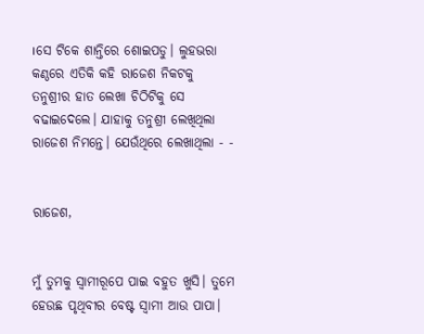।ସେ ଟିକେ ଶାନ୍ତିରେ ଶୋଇପଡୁ। ଲୁହଭରା କଣ୍ଠରେ ଏତିକି କହି ରାଜେଶ ନିକଟକୁ ତନୁଶ୍ରୀର ହାତ ଲେଖା ଚିଠିଟିକୁ ସେ ବଢାଇଦେଲେ। ଯାହାକୁ ତନୁଶ୍ରୀ ଲେଖିଥିଲା ରାଜେଶ ନିମନ୍ତେ। ଯେଉଁଥିରେ ଲେଖାଥିଲା - -


ରାଜେଶ,


ମୁଁ ତୁମକୁ ସ୍ଵାମୀରୂପେ ପାଇ ବହୁତ ଖୁସି। ତୁମେ ହେଉଛ ପୃଥିବୀର ବେଷ୍ଟ ସ୍ଵାମୀ ଆଉ ପାପା।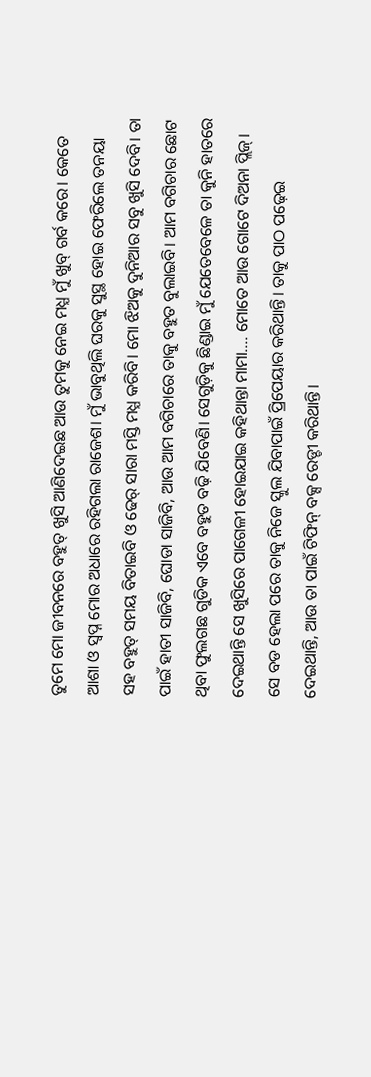ତୁମେ ମୋ ଜୀବନରେ ବହୁତ୍ ଖୁସି ଆଣିଦେଇଛ ଆଉ ତୁମକୁ ନେଇ ମଧ୍ଯ ମୁଁ ଖୁବ୍ ଗର୍ବ କରେ। କେତେ ଆଶା ଓ ସ୍ଵପ୍ନ ମୋର ଅଧାରେ ରହିଗଲା ରାଜେଶ। ମୁଁ ଭାବୁଥିଲି ଘରକୁ ସୁସ୍ଥ ହୋଇ ଫେରିଲେ ତନୟା ସହ ବହୁତ୍ ସମୟ ବିତାଇବି ଓ ଢେର୍ ସାରା ମସ୍ତି ମଧ୍ଯ କରିବି। ମୋ ଝିଅକୁ ଦୁନିଆର ସବୁ ଖୁସି ଦେବି। ତା ପାଇଁ ହାତୀ ସାଜିବି, ଘୋଡା ସାଜିବି, ଆଉ ଆମ ବଗିଚାରେ ତାକୁ ବହୁତ ବୁଲାଇବି। ଆମ ବଗିଚାର ଛୋଟ ଥିବା ଫୁଲଗଛ ଗୁଡିକ ଏବେ ବହୁତ ବଢ଼ି ଯିବେଣି। ସେଗୁଡ଼ିକୁ ଛିଣ୍ଡାଇ ମୁଁ ଯେତେବେଳେ ତା କୁନି ହାତରେ ଦେଇଥାନ୍ତି ସେ ଖୁସିରେ ପାଗେଳୀ ହୋଇଯାଇ କହିଥାନ୍ତା ମାମା.... ମୋତେ ଆଉ ଗୋଟେ ଦିଅନା ପ୍ଲିଜ୍। ସେ ବଡ ହେଲା ପରେ ତାକୁ ନିଜେ ସ୍କୁଲ ଯିବାପାଇଁ ପ୍ରିପେୟାର କରିଥାନ୍ତି। ତାକୁ ପାଠ ପଢ଼େଇ ଦେଇଥାନ୍ତି, ଆଉ ତା ପାଇଁ ଟିଫିନ୍ ବକ୍ସ ରେଡ୍ଡୀ କରିଥାନ୍ତି।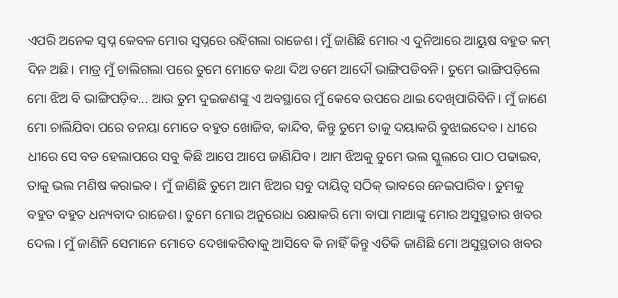ଏପରି ଅନେକ ସ୍ଵପ୍ନ କେବଳ ମୋର ସ୍ଵପ୍ନରେ ରହିଗଲା ରାଜେଶ। ମୁଁ ଜାଣିଛି ମୋର ଏ ଦୁନିଆରେ ଆୟୁଷ ବହୁତ କମ୍ ଦିନ ଅଛି। ମାତ୍ର ମୁଁ ଚାଲିଗଲା ପରେ ତୁମେ ମୋତେ କଥା ଦିଅ ତମେ ଆଦୌ ଭାଙ୍ଗିପଡିବନି। ତୁମେ ଭାଙ୍ଗିପଡ଼ିଲେ ମୋ ଝିଅ ବି ଭାଙ୍ଗିପଡ଼ିବ... ଆଉ ତୁମ ଦୁଇଜଣଙ୍କୁ ଏ ଅବସ୍ଥାରେ ମୁଁ କେବେ ଉପରେ ଥାଇ ଦେଖିପାରିବିନି। ମୁଁ ଜାଣେ ମୋ ଚାଲିଯିବା ପରେ ତନୟା ମୋତେ ବହୁତ ଖୋଜିବ, କାନ୍ଦିବ, କିନ୍ତୁ ତୁମେ ତାକୁ ଦୟାକରି ବୁଝାଇଦେବ। ଧୀରେ ଧୀରେ ସେ ବଡ ହେଲାପରେ ସବୁ କିଛି ଆପେ ଆପେ ଜାଣିଯିବ। ଆମ ଝିଅକୁ ତୁମେ ଭଲ ସ୍କୁଲରେ ପାଠ ପଢାଇବ, ତାକୁ ଭଲ ମଣିଷ କରାଇବ। ମୁଁ ଜାଣିଛି ତୁମେ ଆମ ଝିଅର ସବୁ ଦାୟିତ୍ଵ ସଠିକ୍ ଭାବରେ ନେଇପାରିବ। ତୁମକୁ ବହୁତ ବହୁତ ଧନ୍ୟବାଦ ରାଜେଶ। ତୁମେ ମୋର ଅନୁରୋଧ ରକ୍ଷାକରି ମୋ ବାପା ମାଆଙ୍କୁ ମୋର ଅସୁସ୍ଥତାର ଖବର ଦେଲ। ମୁଁ ଜାଣିନି ସେମାନେ ମୋତେ ଦେଖାକରିବାକୁ ଆସିବେ କି ନାହିଁ କିନ୍ତୁ ଏତିକି ଜାଣିଛି ମୋ ଅସୁସ୍ଥତାର ଖବର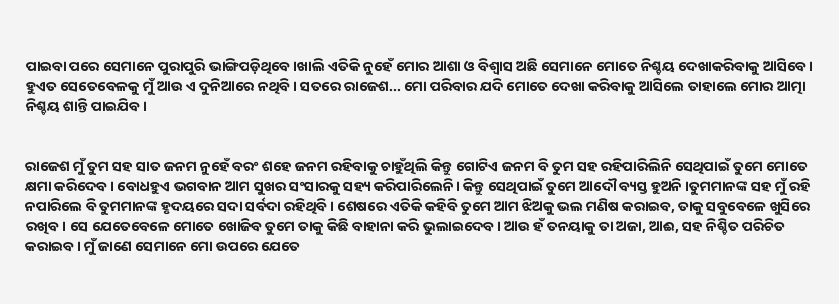ପାଇବା ପରେ ସେମାନେ ପୁରାପୁରି ଭାଙ୍ଗିପଡ଼ିଥିବେ।ଖାଲି ଏତିକି ନୁହେଁ ମୋର ଆଶା ଓ ବିଶ୍ବାସ ଅଛି ସେମାନେ ମୋତେ ନିଶ୍ଚୟ ଦେଖାକରିବାକୁ ଆସିବେ। ହୁଏତ ସେତେବେଳକୁ ମୁଁ ଆଉ ଏ ଦୁନିଆରେ ନଥିବି। ସତରେ ରାଜେଶ... ମୋ ପରିବାର ଯଦି ମୋତେ ଦେଖା କରିବାକୁ ଆସିଲେ ତାହାଲେ ମୋର ଆତ୍ମା ନିଶ୍ଚୟ ଶାନ୍ତି ପାଇଯିବ।


ରାଜେଶ ମୁଁ ତୁମ ସହ ସାତ ଜନମ ନୁହେଁ ବରଂ ଶହେ ଜନମ ରହିବାକୁ ଚାହୁଁଥିଲି କିନ୍ତୁ ଗୋଟିଏ ଜନମ ବି ତୁମ ସହ ରହିପାରିଲିନି ସେଥିପାଇଁ ତୁମେ ମୋତେ କ୍ଷମା କରିଦେବ। ବୋଧହୁଏ ଭଗବାନ ଆମ ସୁଖର ସଂସାରକୁ ସହ୍ୟ କରିପାରିଲେନି। କିନ୍ତୁ ସେଥିପାଇଁ ତୁମେ ଆଦୌ ବ୍ୟସ୍ତ ହୁଅନି ।ତୁମମାନଙ୍କ ସହ ମୁଁ ରହି ନପାରିଲେ ବି ତୁମମାନଙ୍କ ହୃଦୟରେ ସଦା ସର୍ବଦା ରହିଥିବି। ଶେଷରେ ଏତିକି କହିବି ତୁମେ ଆମ ଝିଅକୁ ଭଲ ମଣିଷ କରାଇବ, ତାକୁ ସବୁବେଳେ ଖୁସିରେ ରଖିବ। ସେ ଯେତେବେଳେ ମୋତେ ଖୋଜିବ ତୁମେ ତାକୁ କିଛି ବାହାନା କରି ଭୁଲାଇଦେବ। ଆଉ ହଁ ତନୟାକୁ ତା ଅଜା, ଆଈ, ସହ ନିଶ୍ଚିତ ପରିଚିତ କରାଇବ। ମୁଁ ଜାଣେ ସେମାନେ ମୋ ଉପରେ ଯେତେ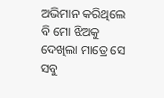ଅଭିମାନ କରିଥିଲେ ବି ମୋ ଝିଅକୁ ଦେଖିଲା ମାତ୍ରେ ସେ ସବୁ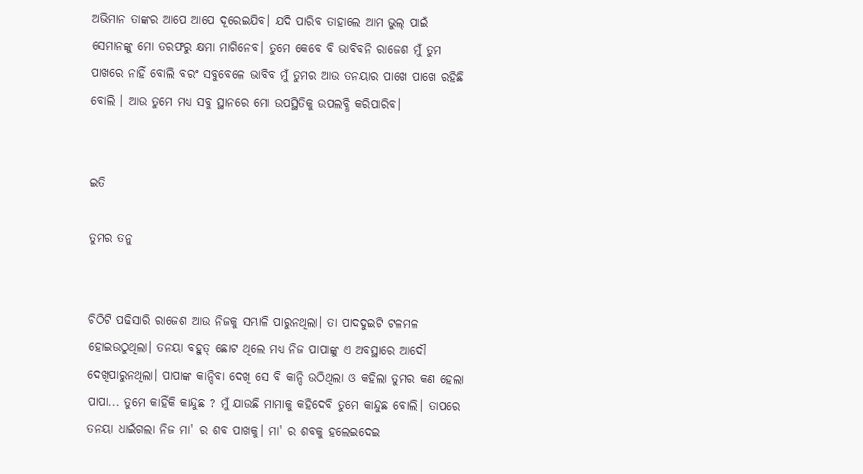ଅଭିମାନ ତାଙ୍କର ଆପେ ଆପେ ଦୂରେଇଯିବ। ଯଦି ପାରିବ ତାହାଲେ ଆମ ଭୁଲ୍ ପାଇଁ ସେମାନଙ୍କୁ ମୋ ତରଫରୁ କ୍ଷମା ମାଗିନେବ। ତୁମେ କେବେ ବି ଭାବିବନି ରାଜେଶ ମୁଁ ତୁମ ପାଖରେ ନାହିଁ ବୋଲି ବରଂ ସବୁବେଳେ ଭାବିବ ମୁଁ ତୁମର ଆଉ ତନୟାର ପାଖେ ପାଖେ ରହିଛି ବୋଲି । ଆଉ ତୁମେ ମଧ୍ଯ ସବୁ ସ୍ଥାନରେ ମୋ ଉପସ୍ଥିତିକୁ ଉପଲବ୍ଧି କରିପାରିବ।


ଇତି

ତୁମର ତନୁ


ଚିଠିଟି ପଢିସାରି ରାଜେଶ ଆଉ ନିଜକୁ ସମ୍ଭାଳି ପାରୁନଥିଲା। ତା ପାଦଦୁଇଟି ଟଳମଳ ହୋଇଉଠୁଥିଲା। ତନୟା ବହୁତ୍ ଛୋଟ ଥିଲେ ମଧ୍ଯ ନିଜ ପାପାଙ୍କୁ ଏ ଅବସ୍ଥାରେ ଆଦୌ ଦେଖିପାରୁନଥିଲା। ପାପାଙ୍କ କାନ୍ଦିବା ଦେଖି ସେ ବି କାନ୍ଦି ଉଠିଥିଲା ଓ କହିଲା ତୁମର କଣ ହେଲା ପାପା... ତୁମେ କାହିଁକି କାନ୍ଦୁଛ ? ମୁଁ ଯାଉଛି ମାମାକୁ କହିଦେବି ତୁମେ କାନ୍ଦୁଛ ବୋଲି। ତାପରେ ତନୟା ଧାଇଁଗଲା ନିଜ ମା' ର ଶବ ପାଖକୁ। ମା' ର ଶବକୁ ହଲେଇଦେଇ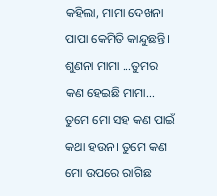କହିଲା, ମାମା ଦେଖନା ପାପା କେମିତି କାନ୍ଦୁଛନ୍ତି। ଶୁଣନା ମାମା ...ତୁମର କଣ ହେଇଛି ମାମା... ତୁମେ ମୋ ସହ କଣ ପାଇଁ କଥା ହଉନ। ତୁମେ କଣ ମୋ ଉପରେ ରାଗିଛ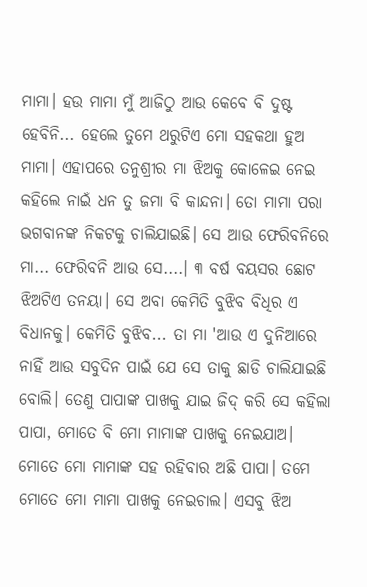ମାମା। ହଉ ମାମା ମୁଁ ଆଜିଠୁ ଆଉ କେବେ ବି ଦୁଷ୍ଟ ହେବିନି... ହେଲେ ତୁମେ ଥରୁଟିଏ ମୋ ସହକଥା ହୁଅ ମାମା। ଏହାପରେ ତନୁଶ୍ରୀର ମା ଝିଅକୁ କୋଳେଇ ନେଇ କହିଲେ ନାଇଁ ଧନ ତୁ ଜମା ବି କାନ୍ଦନା। ତୋ ମାମା ପରା ଭଗବାନଙ୍କ ନିକଟକୁ ଚାଲିଯାଇଛି। ସେ ଆଉ ଫେରିବନିରେ ମା... ଫେରିବନି ଆଉ ସେ....। ୩ ବର୍ଷ ବୟସର ଛୋଟ ଝିଅଟିଏ ତନୟା। ସେ ଅବା କେମିତି ବୁଝିବ ବିଧିର ଏ ବିଧାନକୁ। କେମିତି ବୁଝିବ... ତା ମା 'ଆଉ ଏ ଦୁନିଆରେ ନାହିଁ ଆଉ ସବୁଦିନ ପାଇଁ ଯେ ସେ ତାକୁ ଛାଡି ଚାଲିଯାଇଛି ବୋଲି। ତେଣୁ ପାପାଙ୍କ ପାଖକୁ ଯାଇ ଜିଦ୍ କରି ସେ କହିଲା ପାପା, ମୋତେ ବି ମୋ ମାମାଙ୍କ ପାଖକୁ ନେଇଯାଅ। ମୋତେ ମୋ ମାମାଙ୍କ ସହ ରହିବାର ଅଛି ପାପା। ତମେ ମୋତେ ମୋ ମାମା ପାଖକୁ ନେଇଚାଲ। ଏସବୁ ଝିଅ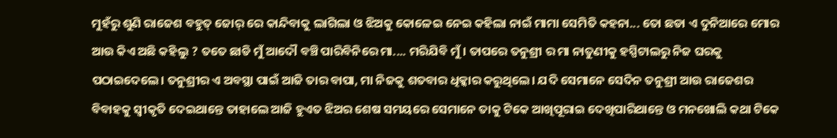ମୁହଁରୁ ଶୁଣି ରାଜେଶ ବହୁତ୍ ଜୋର୍ ରେ କାନ୍ଦିବାକୁ ଲାଗିଲା ଓ ଝିଅକୁ କୋଳେଇ ନେଇ କହିଲା ନାଇଁ ମାମା ସେମିତି କହନା... ତୋ ଛଡା ଏ ଦୁନିଆରେ ମୋର ଆଉ କିଏ ଅଛି କହିଲୁ ? ତତେ ଛାଡି ମୁଁ ଆଦୌ ବଞ୍ଚି ପାରିବିନିରେ ମା.... ମରିଯିବି ମୁଁ। ତାପରେ ତନୁଶ୍ରୀ ର ମା ନାତୁଣୀକୁ ହସ୍ପିଟାଲରୁ ନିଜ ଘରକୁ ପଠାଇଦେଲେ। ତନୁଶ୍ରୀର ଏ ଅବସ୍ଥା ପାଇଁ ଆଜି ତାର ବାପା, ମା ନିଜକୁ ଶତବାର ଧିକ୍କାର କରୁଥିଲେ। ଯଦି ସେମାନେ ସେଦିନ ତନୁଶ୍ରୀ ଆଉ ରାଜେଶର ବିବାହକୁ ସ୍ବୀକୃତି ଦେଇଥାନ୍ତେ ତାହାଲେ ଆଜି ହୁଏତ ଝିଅର ଶେଷ ସମୟରେ ସେମାନେ ତାକୁ ଟିକେ ଆଖିପୂରାଇ ଦେଖିପାରିଥାନ୍ତେ ଓ ମନଖୋଲି କଥା ଟିକେ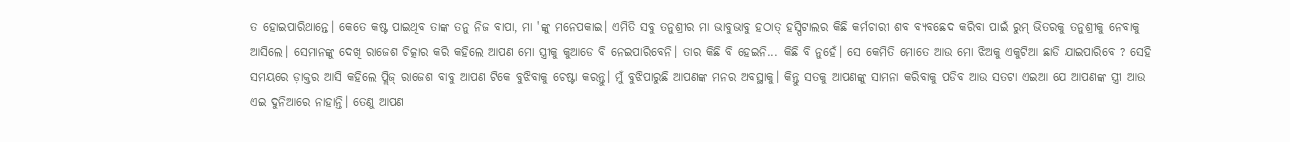ତ ହୋଇପାରିଥାନ୍ତେ। କେତେ କଷ୍ଟ ପାଇଥିବ ତାଙ୍କ ତନୁ ନିଜ ବାପା, ମା 'ଙ୍କୁ ମନେପକାଇ। ଏମିତି ସବୁ ତନୁଶ୍ରୀର ମା ଭାବୁଭାବୁ ହଠାତ୍ ହସ୍ପିଟାଲର କିଛି କର୍ମଚାରୀ ଶବ ବ୍ଯବଛେଦ କରିବା ପାଇଁ ରୁମ୍ ଭିତରକୁ ତନୁଶ୍ରୀକୁ ନେବାକୁ ଆସିଲେ। ସେମାନଙ୍କୁ ଦେଖି ରାଜେଶ ଚିତ୍କାର କରି କହିଲେ ଆପଣ ମୋ ସ୍ତ୍ରୀକୁ କୁଆଡେ ବି ନେଇପାରିବେନି। ତାର କିଛି ବି ହେଇନି... କିଛି ବି ନୁହେଁ। ସେ କେମିତି ମୋତେ ଆଉ ମୋ ଝିଅକୁ ଏକୁଟିଆ ଛାଡି ଯାଇପାରିବେ ? ସେହି ସମୟରେ ଡ଼ାକ୍ତର ଆସି କହିଲେ ପ୍ଲିଜ୍ ରାଜେଶ ବାବୁ ଆପଣ ଟିକେ ବୁଝିବାକୁ ଚେଷ୍ଟା କରନ୍ତୁ। ମୁଁ ବୁଝିପାରୁଛି ଆପଣଙ୍କ ମନର ଅବସ୍ଥାକୁ। କିନ୍ତୁ ସତକୁ ଆପଣଙ୍କୁ ସାମନା କରିବାକୁ ପଡିବ ଆଉ ସତଟା ଏଇଆ ଯେ ଆପଣଙ୍କ ସ୍ତ୍ରୀ ଆଉ ଏଇ ଦୁନିଆରେ ନାହାନ୍ତି। ତେଣୁ ଆପଣ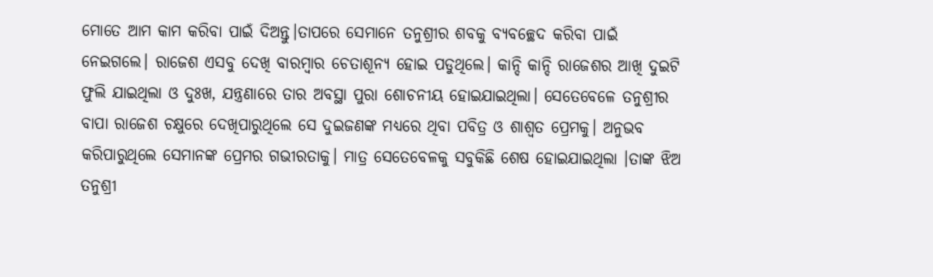ମୋତେ ଆମ କାମ କରିବା ପାଇଁ ଦିଅନ୍ତୁ।ତାପରେ ସେମାନେ ତନୁଶ୍ରୀର ଶବକୁ ବ୍ୟବଚ୍ଛେଦ କରିବା ପାଇଁ ନେଇଗଲେ। ରାଜେଶ ଏସବୁ ଦେଖି ବାରମ୍ବାର ଚେତାଶୂନ୍ୟ ହୋଇ ପଡୁଥିଲେ। କାନ୍ଦି କାନ୍ଦି ରାଜେଶର ଆଖି ଦୁଇଟି ଫୁଲି ଯାଇଥିଲା ଓ ଦୁଃଖ, ଯନ୍ତ୍ରଣାରେ ତାର ଅବସ୍ଥା ପୁରା ଶୋଚନୀୟ ହୋଇଯାଇଥିଲା। ସେତେବେଳେ ତନୁଶ୍ରୀର ବାପା ରାଜେଶ ଚକ୍ଷୁରେ ଦେଖିପାରୁଥିଲେ ସେ ଦୁଇଜଣଙ୍କ ମଧ୍ୟରେ ଥିବା ପବିତ୍ର ଓ ଶାଶ୍ୱତ ପ୍ରେମକୁ। ଅନୁଭବ କରିପାରୁଥିଲେ ସେମାନଙ୍କ ପ୍ରେମର ଗଭୀରତାକୁ। ମାତ୍ର ସେତେବେଳକୁ ସବୁକିଛି ଶେଷ ହୋଇଯାଇଥିଲା ।ତାଙ୍କ ଝିଅ ତନୁଶ୍ରୀ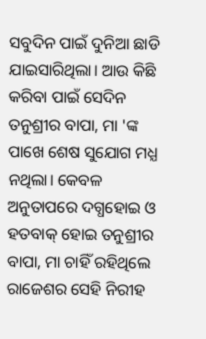ସବୁଦିନ ପାଇଁ ଦୁନିଆ ଛାଡି ଯାଇସାରିଥିଲା। ଆଉ କିଛି କରିବା ପାଇଁ ସେଦିନ ତନୁଶ୍ରୀର ବାପା, ମା 'ଙ୍କ ପାଖେ ଶେଷ ସୁଯୋଗ ମଧ୍ଯ ନଥିଲା। କେବଳ ଅନୁତାପରେ ଦଗ୍ଧହୋଇ ଓ ହତବାକ୍ ହୋଇ ତନୁଶ୍ରୀର ବାପା, ମା ଚାହିଁ ରହିଥିଲେ ରାଜେଶର ସେହି ନିରୀହ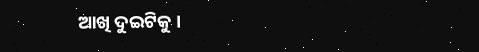ଆଖି ଦୁଇଟିକୁ ।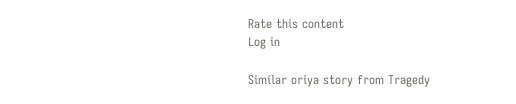Rate this content
Log in

Similar oriya story from Tragedy